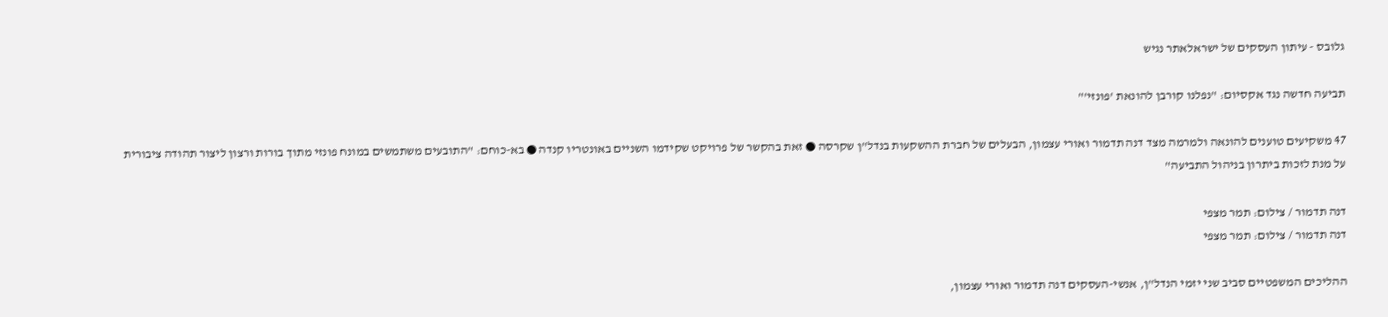גלובס - עיתון העסקים של ישראלאתר נגיש

תביעה חדשה נגד אקסיום: "נפלנו קורבן להונאת 'פונזי'"

47 משקיעים טוענים להונאה ולמרמה מצד דנה תדמור ואורי עצמון, הבעלים של חברת ההשקעות בנדל"ן שקרסה ● זאת בהקשר של פרויקט שקידמו השניים באונטריו קנדה ● בא-כוחם: "התובעים משתמשים במונח פונזי מתוך בורות ורצון ליצור תהודה ציבורית על מנת לזכות ביתרון בניהול התביעה"

דנה תדמור / צילום: תמר מצפי
דנה תדמור / צילום: תמר מצפי

ההליכים המשפטיים סביב שני יזמי הנדל"ן, אנשי-העסקים דנה תדמור ואורי עצמון,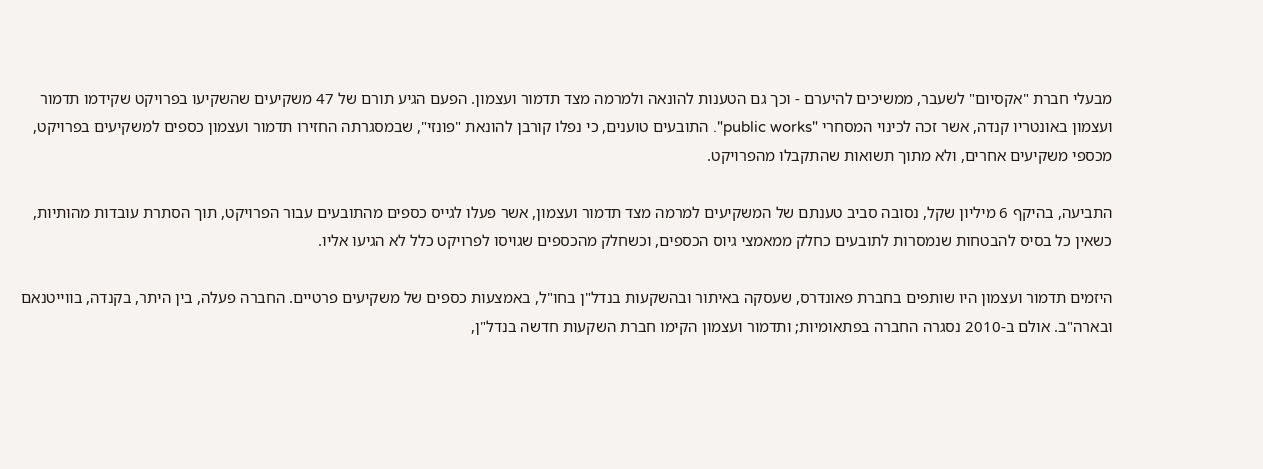מבעלי חברת "אקסיום" לשעבר, ממשיכים להיערם - וכך גם הטענות להונאה ולמרמה מצד תדמור ועצמון. הפעם הגיע תורם של 47 משקיעים שהשקיעו בפרויקט שקידמו תדמור ועצמון באונטריו קנדה, אשר זכה לכינוי המסחרי "public works". התובעים טוענים, כי נפלו קורבן להונאת "פונזי", שבמסגרתה החזירו תדמור ועצמון כספים למשקיעים בפרויקט, מכספי משקיעים אחרים, ולא מתוך תשואות שהתקבלו מהפרויקט.

התביעה, בהיקף 6 מיליון שקל, נסובה סביב טענתם של המשקיעים למרמה מצד תדמור ועצמון, אשר פעלו לגייס כספים מהתובעים עבור הפרויקט, תוך הסתרת עובדות מהותיות, כשאין כל בסיס להבטחות שנמסרות לתובעים כחלק ממאמצי גיוס הכספים, וכשחלק מהכספים שגויסו לפרויקט כלל לא הגיעו אליו.

היזמים תדמור ועצמון היו שותפים בחברת פאונדרס, שעסקה באיתור ובהשקעות בנדל"ן בחו"ל, באמצעות כספים של משקיעים פרטיים. החברה פעלה, בין היתר, בקנדה, בווייטנאם ובארה"ב. אולם ב-2010 נסגרה החברה בפתאומיות; ותדמור ועצמון הקימו חברת השקעות חדשה בנדל"ן,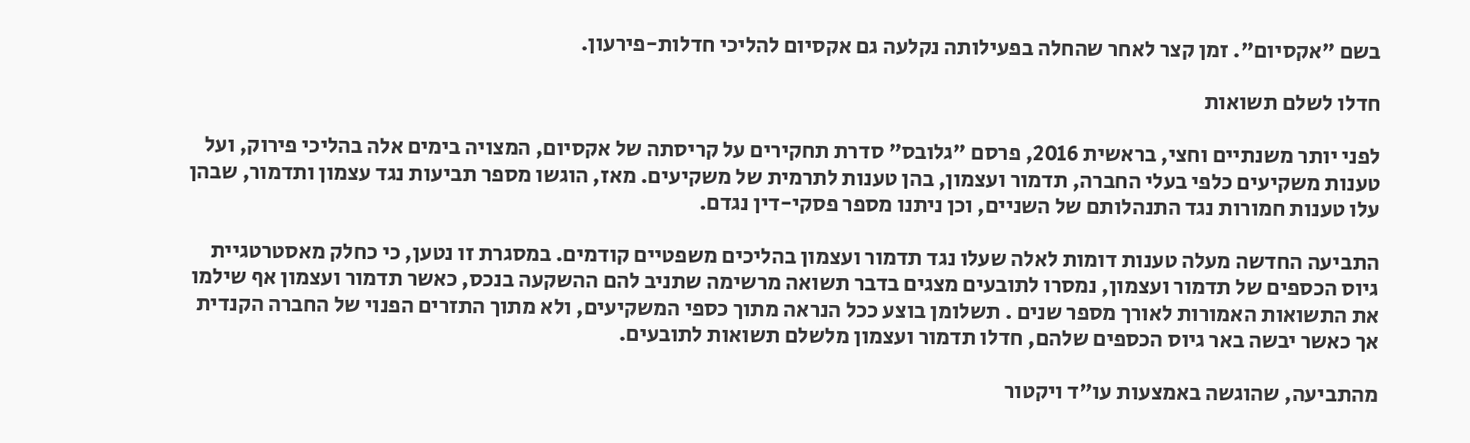בשם "אקסיום". זמן קצר לאחר שהחלה בפעילותה נקלעה גם אקסיום להליכי חדלות-פירעון.

חדלו לשלם תשואות

לפני יותר משנתיים וחצי, בראשית 2016, פרסם "גלובס" סדרת תחקירים על קריסתה של אקסיום, המצויה בימים אלה בהליכי פירוק, ועל טענות משקיעים כלפי בעלי החברה, תדמור ועצמון, בהן טענות לתרמית של משקיעים. מאז, הוגשו מספר תביעות נגד עצמון ותדמור, שבהן עלו טענות חמורות נגד התנהלותם של השניים, וכן ניתנו מספר פסקי-דין נגדם.

התביעה החדשה מעלה טענות דומות לאלה שעלו נגד תדמור ועצמון בהליכים משפטיים קודמים. במסגרת זו נטען, כי כחלק מאסטרטגיית גיוס הכספים של תדמור ועצמון, נמסרו לתובעים מצגים בדבר תשואה מרשימה שתניב להם ההשקעה בנכס, כאשר תדמור ועצמון אף שילמו את התשואות האמורות לאורך מספר שנים . תשלומן בוצע ככל הנראה מתוך כספי המשקיעים, ולא מתוך התזרים הפנוי של החברה הקנדית אך כאשר יבשה באר גיוס הכספים שלהם, חדלו תדמור ועצמון מלשלם תשואות לתובעים.

מהתביעה, שהוגשה באמצעות עו"ד ויקטור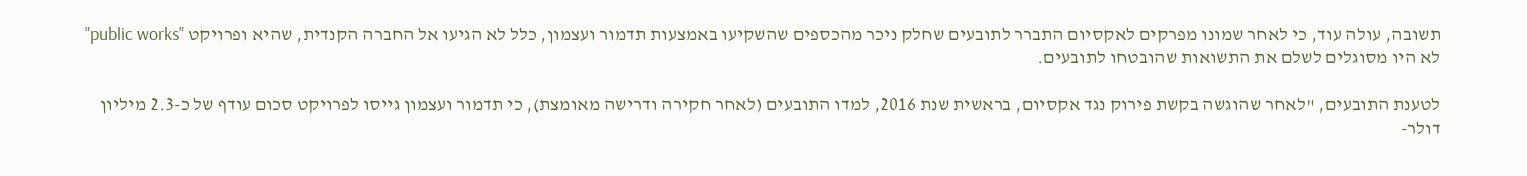תשובה, עולה עוד, כי לאחר שמונו מפרקים לאקסיום התברר לתובעים שחלק ניכר מהכספים שהשקיעו באמצעות תדמור ועצמון, כלל לא הגיעו אל החברה הקנדית, שהיא ופרויקט "public works" לא היו מסוגלים לשלם את התשואות שהובטחו לתובעים.

לטענת התובעים, "לאחר שהוגשה בקשת פירוק נגד אקסיום, בראשית שנת 2016, למדו התובעים (לאחר חקירה ודרישה מאומצת), כי תדמור ועצמון גייסו לפרויקט סכום עודף של כ-2.3 מיליון דולר-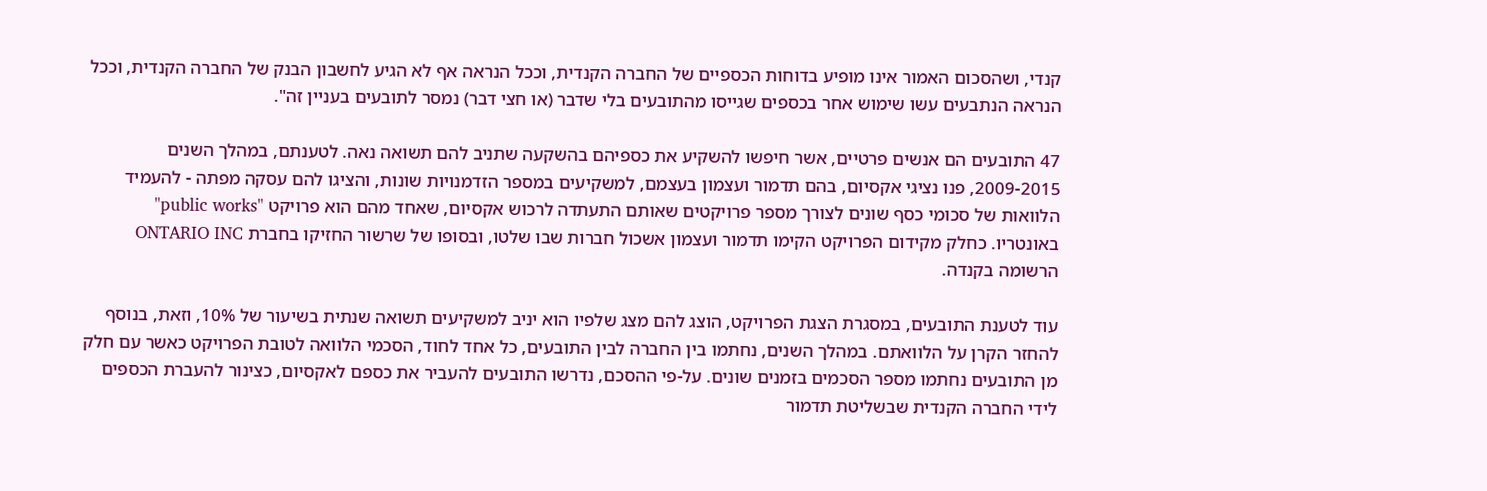קנדי, ושהסכום האמור אינו מופיע בדוחות הכספיים של החברה הקנדית, וככל הנראה אף לא הגיע לחשבון הבנק של החברה הקנדית, וככל הנראה הנתבעים עשו שימוש אחר בכספים שגייסו מהתובעים בלי שדבר (או חצי דבר) נמסר לתובעים בעניין זה".

47 התובעים הם אנשים פרטיים, אשר חיפשו להשקיע את כספיהם בהשקעה שתניב להם תשואה נאה. לטענתם, במהלך השנים 2009-2015, פנו נציגי אקסיום, בהם תדמור ועצמון בעצמם, למשקיעים במספר הזדמנויות שונות, והציגו להם עסקה מפתה - להעמיד הלוואות של סכומי כסף שונים לצורך מספר פרויקטים שאותם התעתדה לרכוש אקסיום, שאחד מהם הוא פרויקט "public works" באונטריו. כחלק מקידום הפרויקט הקימו תדמור ועצמון אשכול חברות שבו שלטו, ובסופו של שרשור החזיקו בחברת ONTARIO INC הרשומה בקנדה.

עוד לטענת התובעים, במסגרת הצגת הפרויקט, הוצג להם מצג שלפיו הוא יניב למשקיעים תשואה שנתית בשיעור של 10%, וזאת, בנוסף להחזר הקרן על הלוואתם. במהלך השנים, נחתמו בין החברה לבין התובעים, כל אחד לחוד, הסכמי הלוואה לטובת הפרויקט כאשר עם חלק מן התובעים נחתמו מספר הסכמים בזמנים שונים. על-פי ההסכם, נדרשו התובעים להעביר את כספם לאקסיום, כצינור להעברת הכספים לידי החברה הקנדית שבשליטת תדמור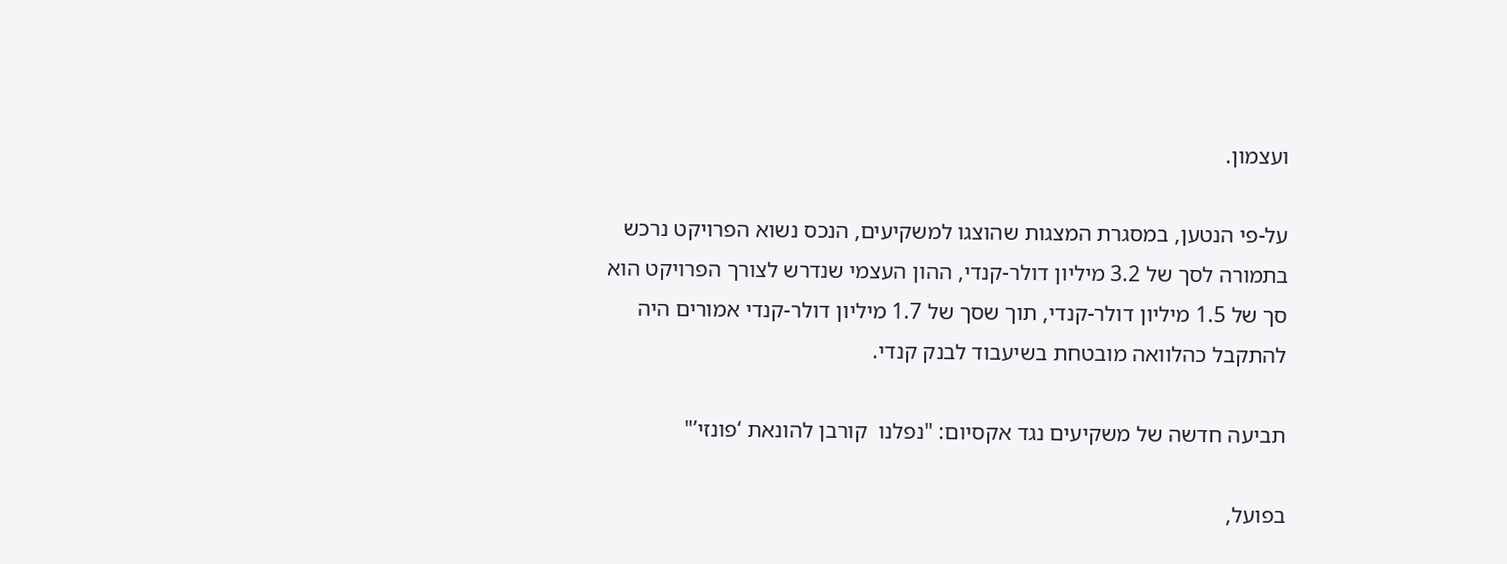ועצמון.

על-פי הנטען, במסגרת המצגות שהוצגו למשקיעים, הנכס נשוא הפרויקט נרכש בתמורה לסך של 3.2 מיליון דולר-קנדי, ההון העצמי שנדרש לצורך הפרויקט הוא סך של 1.5 מיליון דולר-קנדי, תוך שסך של 1.7 מיליון דולר-קנדי אמורים היה להתקבל כהלוואה מובטחת בשיעבוד לבנק קנדי.

תביעה חדשה של משקיעים נגד אקסיום: "נפלנו  קורבן להונאת ‘פונזי’"

בפועל,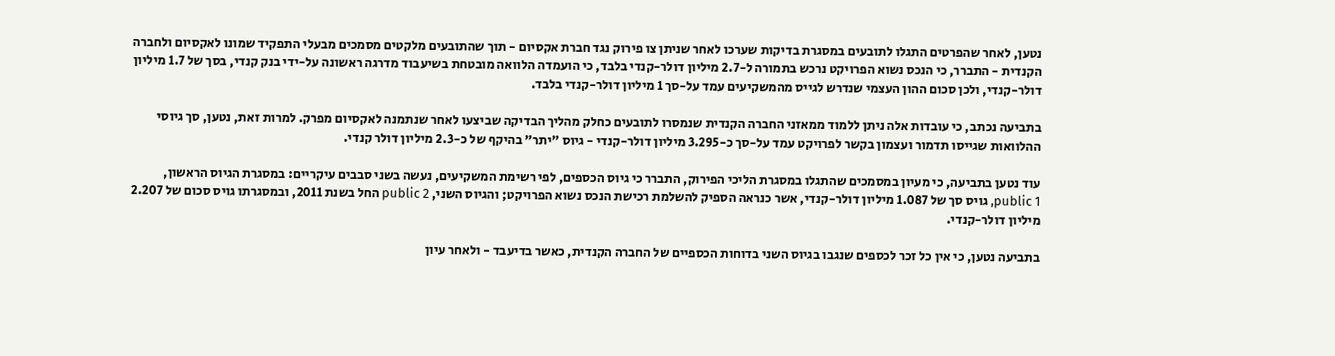נטען, לאחר שהפרטים התגלו לתובעים במסגרת בדיקות שערכו לאחר שניתן צו פירוק נגד חברת אקסיום - תוך שהתובעים מלקטים מסמכים מבעלי התפקיד שמונו לאקסיום ולחברה הקנדית - התברר, כי הנכס נשוא הפרויקט נרכש בתמורה ל-2.7 מיליון דולר-קנדי בלבד, כי הועמדה הלוואה מובטחת בשיעבוד מדרגה ראשונה על-ידי בנק קנדי, בסך של 1.7 מיליון דולר-קנדי, ולכן סכום ההון העצמי שנדרש לגייס מהמשקיעים עמד על-סך 1 מיליון דולר-קנדי בלבד.

בתביעה נכתב, כי עובדות אלה ניתן ללמוד ממאזני החברה הקנדית שנמסרו לתובעים כחלק מהליך הבדיקה שביצעו לאחר שנתמנה לאקסיום מפרק. למרות זאת, נטען, סך גיוסי ההלוואות שגייסו תדמור ועצמון בקשר לפרויקט עמד על-סך כ-3.295 מיליון דולר-קנדי - גיוס "יתר" בהיקף של כ-2.3 מיליון דולר קנדי.

עוד נטען בתביעה, כי מעיון במסמכים שהתגלו במסגרת הליכי הפירוק, התברר כי גיוס הכספים, לפי רשימת המשקיעים, נעשה בשני סבבים עיקריים: במסגרת הגיוס הראשון, public 1, גויס סך של 1.087 מיליון דולר-קנדי, אשר כנראה הספיק להשלמת רכישת הנכס נשוא הפרויקט; והגיוס השני, public 2 החל בשנת 2011, ובמסגרתו גויס סכום של 2.207 מיליון דולר-קנדי.

בתביעה נטען, כי אין כל זכר לכספים שנגבו בגיוס השני בדוחות הכספיים של החברה הקנדית, כאשר בדיעבד - ולאחר עיון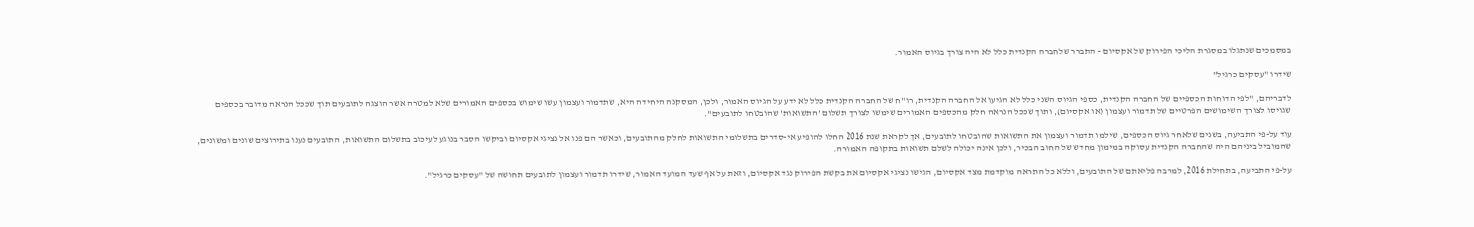במסמכים שנתגלו במסגרת הליכי הפירוק של אקסיום - התברר שלחברה הקנדית כלל לא היה צורך בגיוס האמור.

שידרו "עסקים כרגיל"

לדבריהם, "לפי הדוחות הכספיים של החברה הקנדית, כספי הגיוס השני כלל לא הגיעו אל החברה הקנדית, רו"ח של החברה הקנדית כלל לא ידע על הגיוס האמור, ולכן, המסקנה היחידה היא, שתדמור ועצמון עשו שימוש בכספים האמורים שלא למטרה אשר הוצגה לתובעים תוך שככל הנראה מדובר בכספים שגויסו לצורך השימושים הפרטיים של תדמור ועצמון (או אקסיום), ותוך שככל הנראה חלק מהכספים האמורים שימשו לצורך תשלום 'התשואות' שהובטחו לתובעים".

עוד על-פי התביעה, בשנים שלאחר גיוס הכספים, שילמו תדמור ועצמון את התשואות שהובטחו לתובעים, אך לקראת שנת 2016 החלו להופיע אי-סדרים בתשלומי התשואות לחלק מהתובעים, וכאשר הם פנו אל נציגי אקסיום וביקשו הסבר בנוגע לעיכוב בתשלום התשואות, התובעים נענו בתירוצים שונים ומשונים, שהמוביל ביניהם היה שהחברה הקנדית עסוקה במימון מחדש של החוב הבכיר, ולכן אינה יכולה לשלם תשואות בתקופה האמורה.

על-פי התביעה, בתחילת 2016, למרבה פליאתם של התובעים, וללא כל התראה מוקדמת מצד אקסיום, הגישו נציגי אקסיום את בקשת הפירוק נגד אקסיום, וזאת על אף שעד המועד האמור, שידרו תדמור ועצמון לתובעים תחושה של "עסקים כרגיל".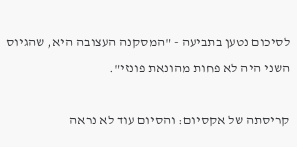לסיכום נטען בתביעה - "המסקנה העצובה היא, שהגיוס השני היה לא פחות מהונאת פונזי".

קריסתה של אקסיום: והסיום עוד לא נראה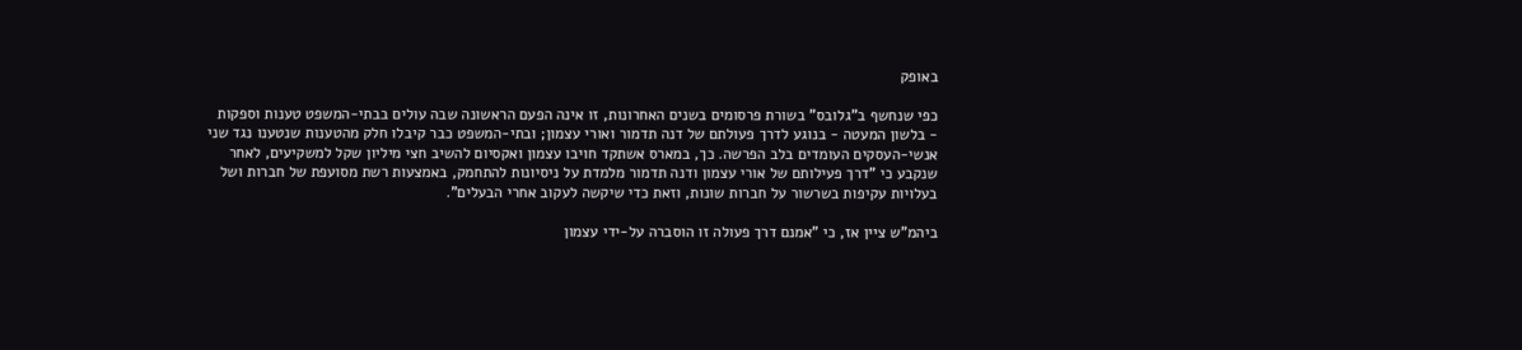באופק

כפי שנחשף ב"גלובס" בשורת פרסומים בשנים האחרונות, זו אינה הפעם הראשונה שבה עולים בבתי-המשפט טענות וספקות - בלשון המעטה - בנוגע לדרך פעולתם של דנה תדמור ואורי עצמון; ובתי-המשפט כבר קיבלו חלק מהטענות שנטענו נגד שני אנשי-העסקים העומדים בלב הפרשה. כך, במארס אשתקד חויבו עצמון ואקסיום להשיב חצי מיליון שקל למשקיעים, לאחר שנקבע כי "דרך פעילותם של אורי עצמון ודנה תדמור מלמדת על ניסיונות להתחמק, באמצעות רשת מסועפת של חברות ושל בעלויות עקיפות בשרשור על חברות שונות, וזאת כדי שיקשה לעקוב אחרי הבעלים".

ביהמ"ש ציין אז, כי "אמנם דרך פעולה זו הוסברה על-ידי עצמון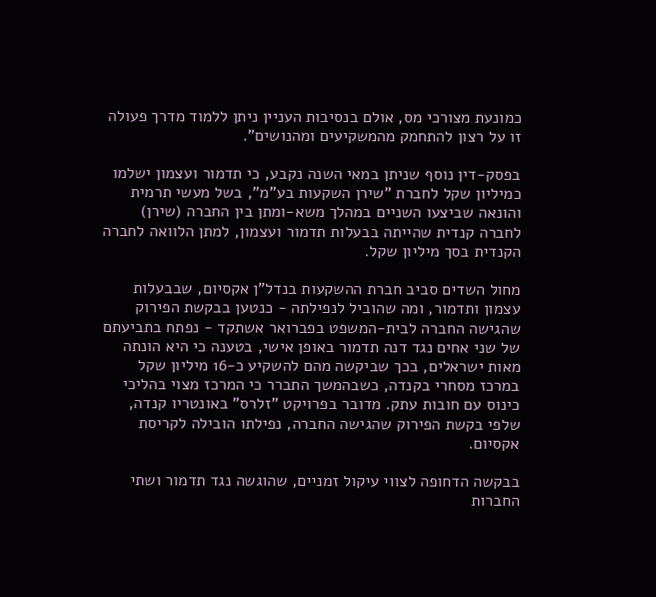כמונעת מצורכי מס, אולם בנסיבות העניין ניתן ללמוד מדרך פעולה זו על רצון להתחמק מהמשקיעים ומהנושים".

בפסק-דין נוסף שניתן במאי השנה נקבע, כי תדמור ועצמון ישלמו כמיליון שקל לחברת "שירן השקעות בע"מ", בשל מעשי תרמית והונאה שביצעו השניים במהלך משא-ומתן בין החברה (שירן) לחברה קנדית שהייתה בבעלות תדמור ועצמון, למתן הלוואה לחברה הקנדית בסך מיליון שקל.

מחול השדים סביב חברת ההשקעות בנדל"ן אקסיום, שבבעלות עצמון ותדמור, ומה שהוביל לנפילתה - כנטען בבקשת הפירוק שהגישה החברה לבית-המשפט בפברואר אשתקד - נפתח בתביעתם של שני אחים נגד דנה תדמור באופן אישי, בטענה כי היא הונתה מאות ישראלים, בכך שביקשה מהם להשקיע כ-16 מיליון שקל במרכז מסחרי בקנדה, כשבהמשך התברר כי המרכז מצוי בהליכי כינוס עם חובות עתק. מדובר בפרויקט "זלרס" באונטריו קנדה, שלפי בקשת הפירוק שהגישה החברה, נפילתו הובילה לקריסת אקסיום.

בבקשה הדחופה לצווי עיקול זמניים, שהוגשה נגד תדמור ושתי החברות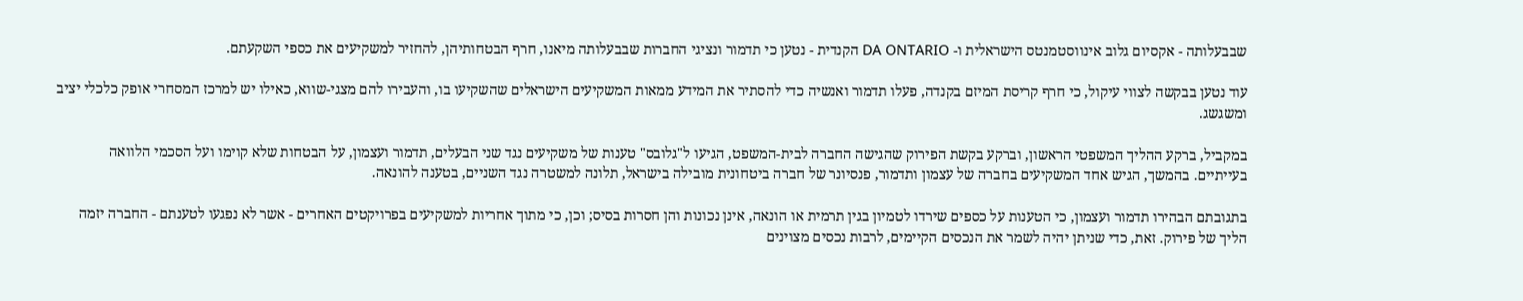שבבעלותה - אקסיום גלוב אינווסטמנטס הישראלית ו- DA ONTARIO הקנדית - נטען כי תדמור ונציגי החברות שבבעלותה מיאנו, חרף הבטחותיהן, להחזיר למשקיעים את כספי השקעתם.

עוד נטען בבקשה לצווי עיקול, כי חרף קריסת המיזם בקנדה, פעלו תדמור ואנשיה כדי להסתיר את המידע ממאות המשקיעים הישראלים שהשקיעו בו, והעבירו להם מצגי-שווא, כאילו יש למרכז המסחרי אופק כלכלי יציב ומשגשג.

במקביל, ברקע ההליך המשפטי הראשון, וברקע בקשת הפירוק שהגישה החברה לבית-המשפט, הגיעו ל"גלובס" טענות של משקיעים נגד שני הבעלים, תדמור ועצמון, על הבטחות שלא קוימו ועל הסכמי הלוואה בעייתיים. בהמשך, הגיש אחד המשקיעים בחברה של עצמון ותדמור, פנסיונר של חברה ביטחונית מובילה בישראל, תלונה למשטרה נגד השניים, בטענה להונאה.

בתגובתם הבהירו תדמור ועצמון, כי הטענות על כספים שירדו לטמיון בגין תרמית או הונאה, אינן נכונות והן חסרות בסיס; וכן, כי מתוך אחריות למשקיעים בפרויקטים האחרים - אשר לא נפגעו לטענתם - החברה יזמה הליך של פירוק. זאת, כדי שניתן יהיה לשמר את הנכסים הקיימים, לרבות נכסים מצוינים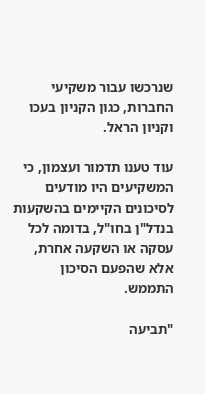שנרכשו עבור משקיעי החברות, כגון הקניון בעכו וקניון הראל.

עוד טענו תדמור ועצמון, כי המשקיעים היו מודעים לסיכונים הקיימים בהשקעות בנדל"ן בחו"ל, בדומה לכל עסקה או השקעה אחרת, אלא שהפעם הסיכון התממש.

"תביעה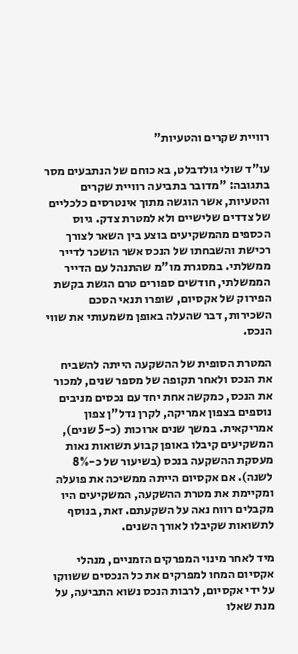רוויית שקרים והטעיות"

עו"ד שולי גולדבלט, בא כוחם של הנתבעים מסר בתגובה: "מדובר בתביעה רוויית שקרים והטעיות, אשר הוגשה מתוך אינטרסים כלכליים של צדדים שלישיים ולא למטרת צדק. גיוס הכספים מהמשקיעים בוצע בין השאר לצורך רכישת והשבחתו של הנכס אשר הושכר לדייר ממשלתי. במסגרת מו"מ שהתנהל עם הדייר הממשלתי, חודשים ספורים טרם הגשת בקשת הפירוק של אקסיום, שופרו תנאי הסכם השכירות, דבר שהעלה באופן משמעותי את שווי הנכס.

המטרת הסופית של ההשקעה הייתה להשביח את הנכס ולאחר תקופה של מספר שנים, למכור את הנכס, כמקשה אחת יחד עם נכסים מניבים נוספים בצפון אמריקה, לקרן נדל"ן צפון אמריקאית. במשך שנים ארוכות (כ-5 שנים), המשקיעים קיבלו באופן קבוע תשואות נאות מעסקת ההשקעה בנכס (בשיעור של כ-8% לשנה). אם אקסיום הייתה ממשיכה את פועלה ומקיימת את מטרת ההשקעה, המשקיעים היו מקבלים רווח נאה על השקעתם. זאת, בנוסף לתשואות שקיבלו לאורך השנים.

מיד לאחר מינוי המפרקים הזמניים, מנהלי אקסיום המחו למפרקים את כל הנכסים ששווקו על ידי אקסיום, לרבות הנכס נשוא התביעה, על מנת שאלו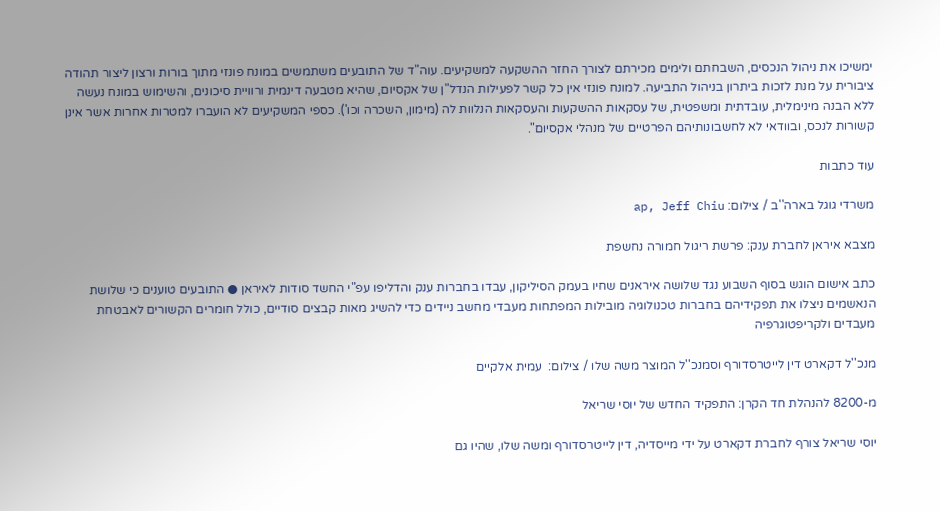ימשיכו את ניהול הנכסים, השבחתם ולימים מכירתם לצורך החזר ההשקעה למשקיעים. עוה"ד של התובעים משתמשים במונח פונזי מתוך בורות ורצון ליצור תהודה ציבורית על מנת לזכות ביתרון בניהול התביעה. למונח פונזי אין כל קשר לפעילות הנדל"ן של אקסיום, שהיא מטבעה דינמית ורוויית סיכונים, והשימוש במונח נעשה ללא הבנה מינימלית, עובדתית ומשפטית, של עסקאות ההשקעות והעסקאות הנלוות לה (מימון, השכרה וכו'). כספי המשקיעים לא הועברו למטרות אחרות אשר אינן קשורות לנכס, ובוודאי לא לחשבונותיהם הפרטיים של מנהלי אקסיום".

עוד כתבות

משרדי גוגל בארה''ב / צילום: ap, Jeff Chiu

מצבא איראן לחברת ענק: פרשת ריגול חמורה נחשפת

כתב אישום הוגש בסוף השבוע נגד שלושה איראנים שחיו בעמק הסיליקון, עבדו בחברות ענק והדליפו עפ"י החשד סודות לאיראן ● התובעים טוענים כי שלושת הנאשמים ניצלו את תפקידיהם בחברות טכנולוגיה מובילות המפתחות מעבדי מחשב ניידים כדי להשיג מאות קבצים סודיים, כולל חומרים הקשורים לאבטחת מעבדים ולקריפטוגרפיה

מנכ''ל דקארט דין לייטרסדורף וסמנכ''ל המוצר משה שלו / צילום:  עמית אלקיים

מ-8200 להנהלת חד הקרן: התפקיד החדש של יוסי שריאל

יוסי שריאל צורף לחברת דקארט על ידי מייסדיה, דין לייטרסדורף ומשה שלו, שהיו גם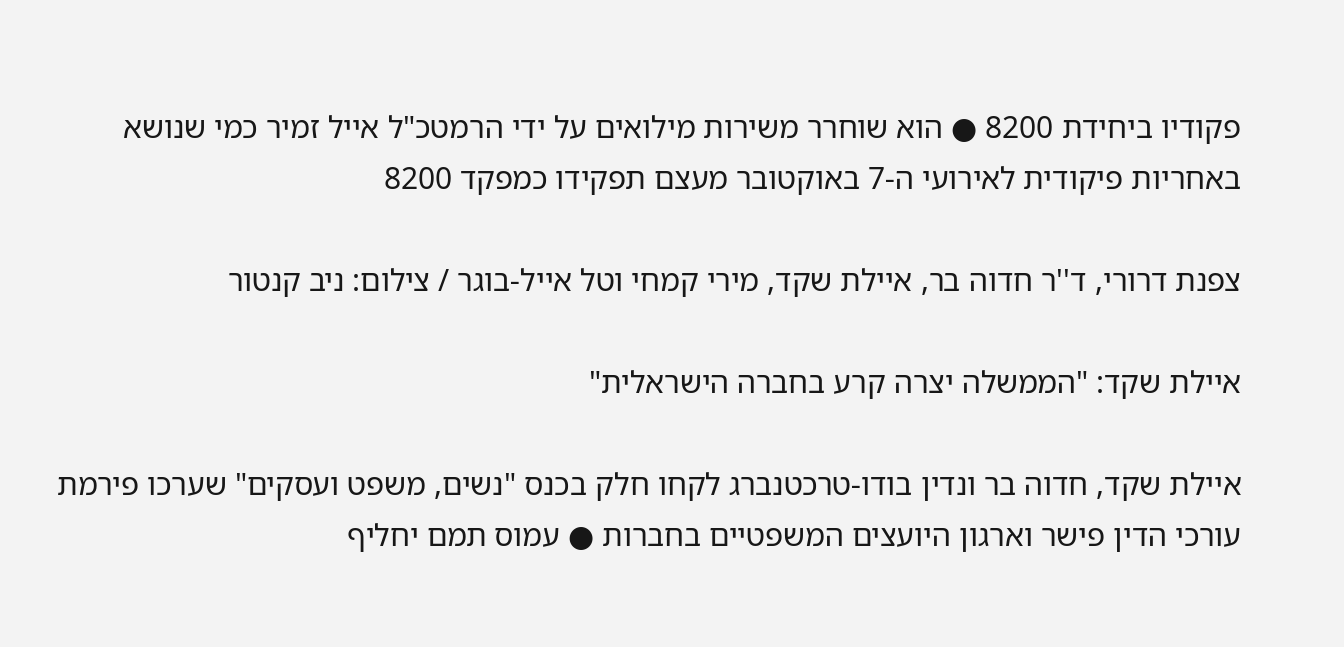פקודיו ביחידת 8200 ● הוא שוחרר משירות מילואים על ידי הרמטכ"ל אייל זמיר כמי שנושא באחריות פיקודית לאירועי ה-7 באוקטובר מעצם תפקידו כמפקד 8200

צפנת דרורי, ד''ר חדוה בר, איילת שקד, מירי קמחי וטל אייל-בוגר / צילום: ניב קנטור

איילת שקד: "הממשלה יצרה קרע בחברה הישראלית"

איילת שקד, חדוה בר ונדין בודו-טרכטנברג לקחו חלק בכנס "נשים, משפט ועסקים" שערכו פירמת עורכי הדין פישר וארגון היועצים המשפטיים בחברות ● עמוס תמם יחליף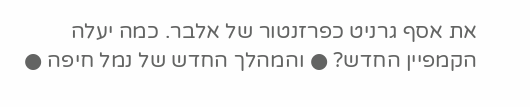את אסף גרניט כפרזנטור של אלבר. כמה יעלה הקמפיין החדש? ● והמהלך החדש של נמל חיפה ●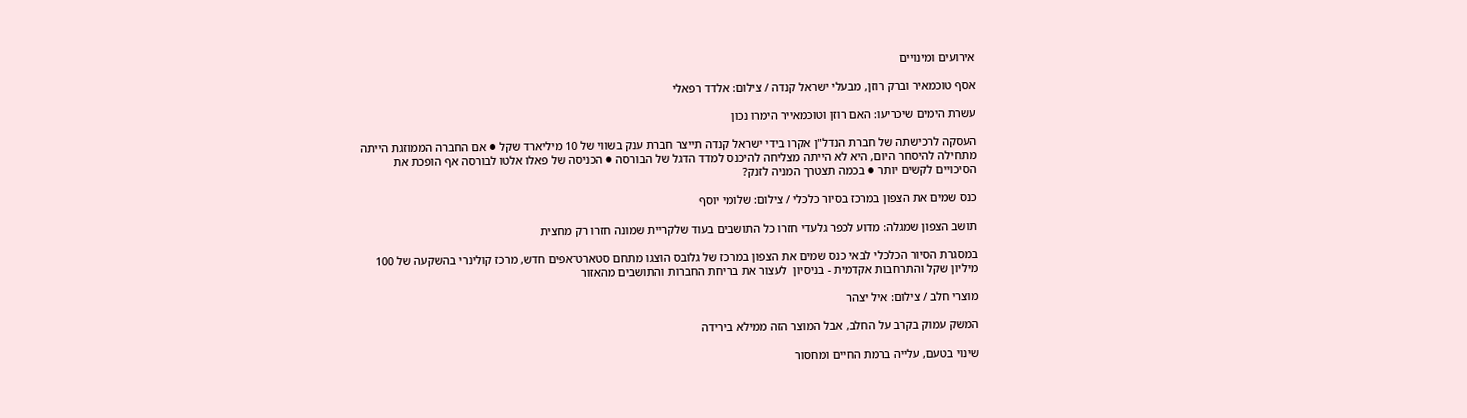אירועים ומינויים

אסף טוכמאיר וברק רוזן, מבעלי ישראל קנדה / צילום: אלדד רפאלי

עשרת הימים שיכריעו: האם רוזן וטוכמאייר הימרו נכון

העסקה לרכישתה של חברת הנדל"ן אקרו בידי ישראל קנדה תייצר חברת ענק בשווי של 10 מיליארד שקל ● אם החברה הממוזגת הייתה מתחילה להיסחר היום, היא לא הייתה מצליחה להיכנס למדד הדגל של הבורסה ● הכניסה של פאלו אלטו לבורסה אף הופכת את הסיכויים לקשים יותר ● בכמה תצטרך המניה לזנק?

כנס שמים את הצפון במרכז בסיור כלכלי / צילום: שלומי יוסף

תושב הצפון שמגלה: מדוע לכפר גלעדי חזרו כל התושבים בעוד שלקריית שמונה חזרו רק מחצית

במסגרת הסיור הכלכלי לבאי כנס שמים את הצפון במרכז של גלובס הוצגו מתחם סטארט־אפים חדש, מרכז קולינרי בהשקעה של 100 מיליון שקל והתרחבות אקדמית - בניסיון  לעצור את בריחת החברות והתושבים מהאזור

מוצרי חלב / צילום: איל יצהר

המשק עמוק בקרב על החלב, אבל המוצר הזה ממילא בירידה

שינוי בטעם, עלייה ברמת החיים ומחסור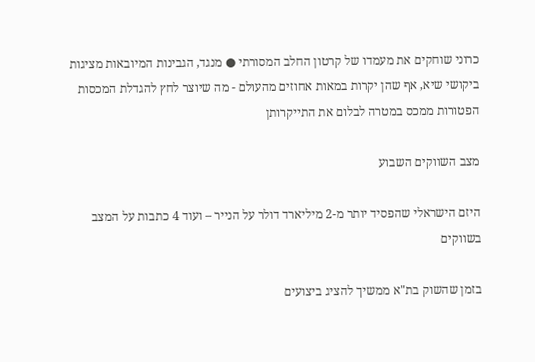כרוני שוחקים את מעמדו של קרטון החלב המסורתי ● מנגד, הגבינות המיובאות מציגות ביקושי שיא, אף שהן יקרות במאות אחוזים מהעולם - מה שיוצר לחץ להגדלת המכסות הפטורות ממכס במטרה לבלום את התייקרותן

מצב השווקים השבוע

היזם הישראלי שהפסיד יותר מ-2 מיליארד דולר על הנייר – ועוד 4 כתבות על המצב בשווקים

בזמן שהשוק בת"א ממשיך להציג ביצועים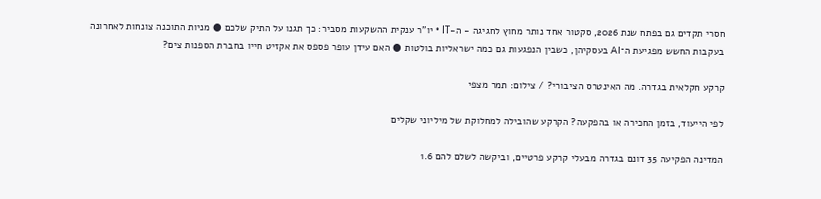חסרי תקדים גם בפתח שנת 2026, סקטור אחד נותר מחוץ לחגיגה - ה-IT • יו"ר ענקית ההשקעות מסביר: כך תגנו על התיק שלכם ● מניות התוכנה צונחות לאחרונה בעקבות החשש מפגיעת ה־AI בעסקיהן, כשבין הנפגעות גם כמה ישראליות בולטות ● האם עידן עופר פספס את אקזיט חייו בחברת הספנות צים?

קרקע חקלאית בגדרה. מה האינטרס הציבורי? / צילום: תמר מצפי

לפי הייעוד, בזמן החכירה או בהפקעה? הקרקע שהובילה למחלוקת של מיליוני שקלים

המדינה הפקיעה 35 דונם בגדרה מבעלי קרקע פרטיים, וביקשה לשלם להם 1.6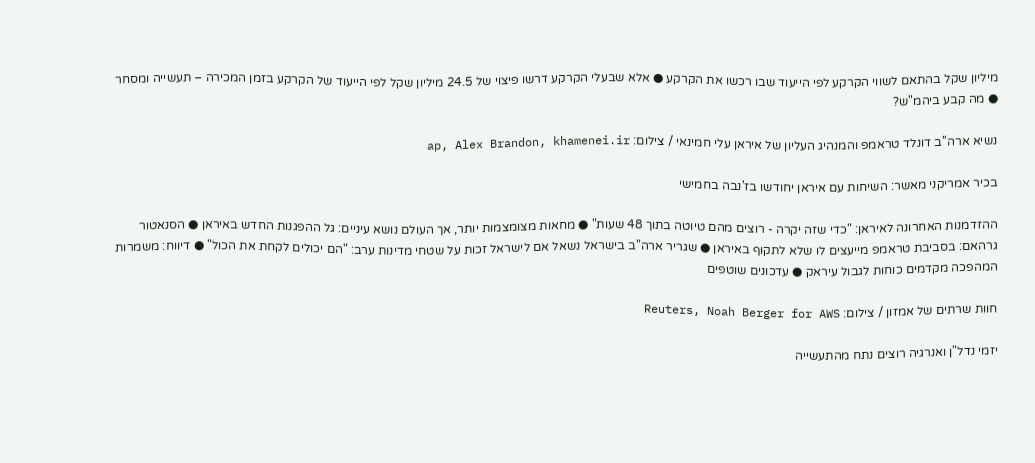מיליון שקל בהתאם לשווי הקרקע לפי הייעוד שבו רכשו את הקרקע ● אלא שבעלי הקרקע דרשו פיצוי של 24.5 מיליון שקל לפי הייעוד של הקרקע בזמן המכירה – תעשייה ומסחר ● מה קבע ביהמ"ש?

נשיא ארה''ב דונלד טראמפ והמנהיג העליון של איראן עלי חמינאי / צילום: ap, Alex Brandon, khamenei.ir

בכיר אמריקני מאשר: השיחות עם איראן יחודשו בז'נבה בחמישי

ההזדמנות האחרונה לאיראן: "כדי שזה יקרה - רוצים מהם טיוטה בתוך 48 שעות" ● מחאות מצומצמות יותר, אך העולם נושא עיניים: גל ההפגנות החדש באיראן ● הסנאטור גרהאם: בסביבת טראמפ מייעצים לו שלא לתקוף באיראן ● שגריר ארה"ב בישראל נשאל אם לישראל זכות על שטחי מדינות ערב: "הם יכולים לקחת את הכול" ● דיווח: משמרות המהפכה מקדמים כוחות לגבול עיראק ● עדכונים שוטפים

חוות שרתים של אמזון / צילום: Reuters, Noah Berger for AWS

יזמי נדל"ן ואנרגיה רוצים נתח מהתעשייה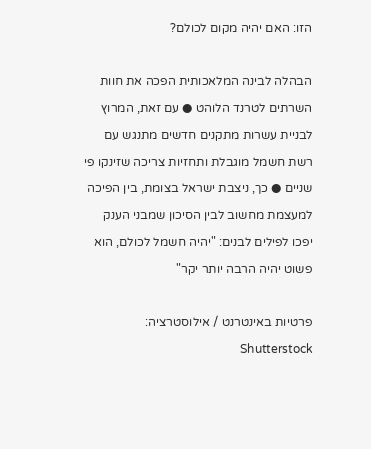הזו: האם יהיה מקום לכולם?

הבהלה לבינה המלאכותית הפכה את חוות השרתים לטרנד הלוהט ● עם זאת, המרוץ לבניית עשרות מתקנים חדשים מתנגש עם רשת חשמל מוגבלת ותחזיות צריכה שזינקו פי שניים ● כך, ניצבת ישראל בצומת, בין הפיכה למעצמת מחשוב לבין הסיכון שמבני הענק יפכו לפילים לבנים: "יהיה חשמל לכולם, הוא פשוט יהיה הרבה יותר יקר"

פרטיות באינטרנט / אילוסטרציה: Shutterstock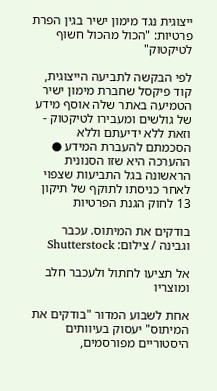ייצוגית נגד מימון ישיר בגין הפרת פרטיות: "הכול מהכול חשוף לטיקטוק"

לפי הבקשה לתביעה הייצוגית, קוד פיקסל שחברת מימון ישיר הטמיעה באתר שלה אוסף מידע של גולשים ומעבירו לטיקטוק - וזאת ללא ידיעתם וללא הסכמתם להעברת המידע ● ההערכה היא שזו הסנונית הראשונה בגל התביעות שצפוי לאחר כניסתו לתוקף של תיקון 13 לחוק הגנת הפרטיות

בודקים את המיתוס. עכבר וגבינה / צילום: Shutterstock

אל תציעו לחתול ולעכבר חלב ומוצריו

אחת לשבוע המדור "בודקים את המיתוס" יעסוק בעיוותים היסטוריים מפורסמים,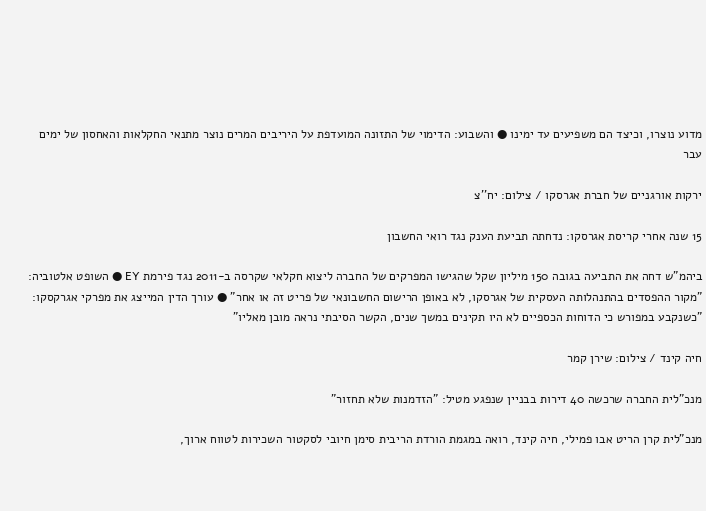מדוע נוצרו, וכיצד הם משפיעים עד ימינו ● והשבוע: הדימוי של התזונה המועדפת על היריבים המרים נוצר מתנאי החקלאות והאחסון של ימים עבר

ירקות אורגניים של חברת אגרסקו / צילום: יח''צ

15 שנה אחרי קריסת אגרסקו: נדחתה תביעת הענק נגד רואי החשבון

ביהמ"ש דחה את התביעה בגובה 150 מיליון שקל שהגישו המפרקים של החברה ליצוא חקלאי שקרסה ב-2011 נגד פירמת EY ● השופט אלטוביה: "מקור ההפסדים בהתנהלותה העסקית של אגרסקו, לא באופן הרישום החשבונאי של פריט זה או אחר" ● עורך הדין המייצג את מפרקי אגרקסקו: "כשנקבע במפורש כי הדוחות הכספיים לא היו תקינים במשך שנים, הקשר הסיבתי נראה מובן מאליו"

חיה קינד / צילום: שירן קמר

מנכ"לית החברה שרכשה 40 דירות בבניין שנפגע מטיל: "הזדמנות שלא תחזור"

מנכ"לית קרן הריט אבו פמילי, חיה קינד, רואה במגמת הורדת הריבית סימן חיובי לסקטור השכירות לטווח ארוך,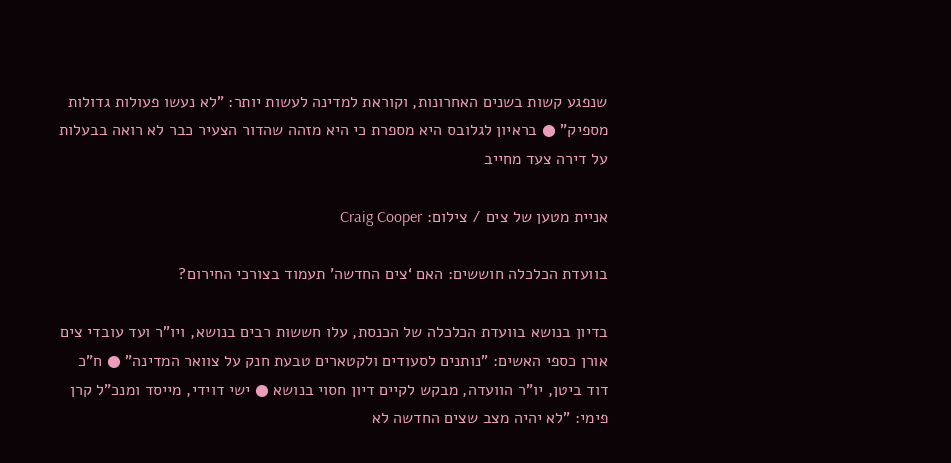שנפגע קשות בשנים האחרונות, וקוראת למדינה לעשות יותר: "לא נעשו פעולות גדולות מספיק" ● בראיון לגלובס היא מספרת כי היא מזהה שהדור הצעיר כבר לא רואה בבעלות על דירה צעד מחייב

אניית מטען של צים / צילום: Craig Cooper

בוועדת הכלכלה חוששים: האם ‘צים החדשה’ תעמוד בצורכי החירום?

בדיון בנושא בוועדת הכלכלה של הכנסת, עלו חששות רבים בנושא, ויו"ר ועד עובדי צים אורן כספי האשים: "נותנים לסעודים ולקטארים טבעת חנק על צוואר המדינה" ● ח"כ דוד ביטן, יו"ר הוועדה, מבקש לקיים דיון חסוי בנושא ● ישי דוידי, מייסד ומנכ"ל קרן פימי: "לא יהיה מצב שצים החדשה לא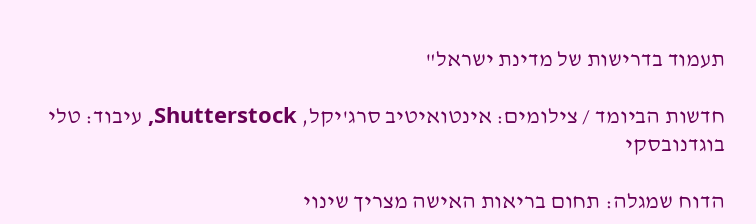תעמוד בדרישות של מדינת ישראל"

חדשות הביומד / צילומים: אינטואיטיב סרג'יקל, Shutterstock, עיבוד: טלי בוגדנובסקי

הדוח שמגלה: תחום בריאות האישה מצריך שינוי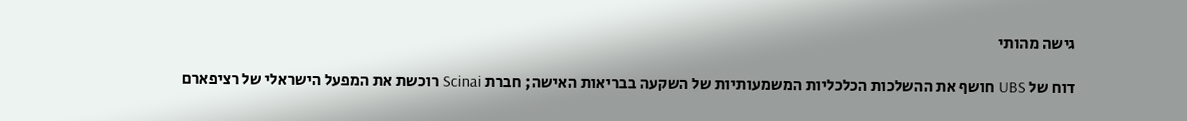גישה מהותי

דוח של UBS חושף את ההשלכות הכלכליות המשמעותיות של השקעה בבריאות האישה; חברת Scinai רוכשת את המפעל הישראלי של רציפארם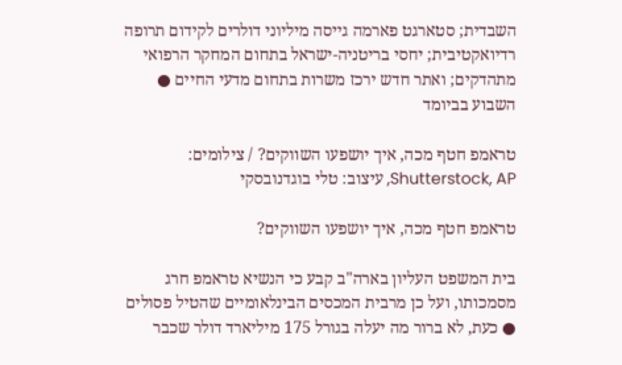השבדית; סטארגט פארמה גייסה מיליוני דולרים לקידום תרופה רדיואקטיבית; יחסי בריטניה-ישראל בתחום המחקר הרפואי מתהדקים; ואתר חדש ירכז משרות בתחום מדעי החיים ● השבוע בביומד

טראמפ חטף מכה, איך יושפעו השווקים? / צילומים: Shutterstock, AP, עיצוב: טלי בוגדנובסקי

טראמפ חטף מכה, איך יושפעו השווקים?

בית המשפט העליון בארה"ב קבע כי הנשיא טראמפ חרג מסמכותו, ועל כן מרבית המכסים הבינלאומיים שהטיל פסולים ● כעת, לא ברור מה יעלה בגורל 175 מיליארד דולר שכבר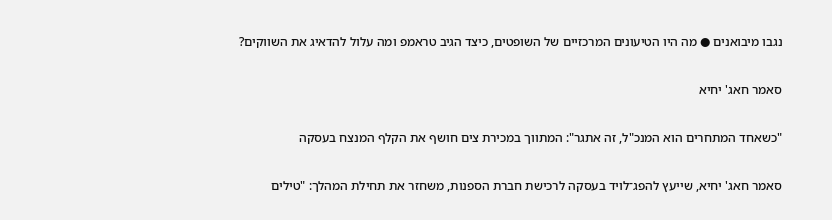נגבו מיבואנים ● מה היו הטיעונים המרכזיים של השופטים, כיצד הגיב טראמפ ומה עלול להדאיג את השווקים?

סאמר חאג' יחיא

"כשאחד המתחרים הוא המנכ"ל, זה אתגר": המתווך במכירת צים חושף את הקלף המנצח בעסקה

סאמר חאג' יחיא, שייעץ להפג־לויד בעסקה לרכישת חברת הספנות, משחזר את תחילת המהלך: "טילים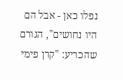נפלו כאן - אבל הם היו נחושים", הגורם שהכריע: "קרן פימי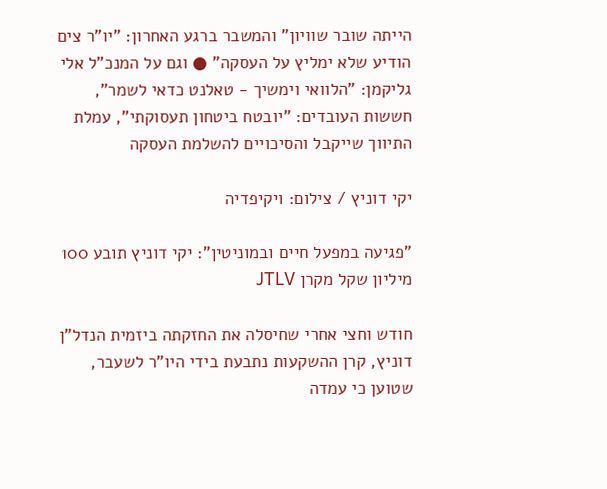הייתה שובר שוויון" והמשבר ברגע האחרון: "יו"ר צים הודיע שלא ימליץ על העסקה" ● וגם על המנכ"ל אלי גליקמן: "הלוואי וימשיך - טאלנט כדאי לשמר", חששות העובדים: "יובטח ביטחון תעסוקתי", עמלת התיווך שייקבל והסיכויים להשלמת העסקה

יקי דוניץ / צילום: ויקיפדיה

"פגיעה במפעל חיים ובמוניטין": יקי דוניץ תובע 100 מיליון שקל מקרן JTLV

חודש וחצי אחרי שחיסלה את החזקתה ביזמית הנדל"ן דוניץ, קרן ההשקעות נתבעת בידי היו"ר לשעבר, שטוען כי עמדה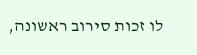לו זכות סירוב ראשונה,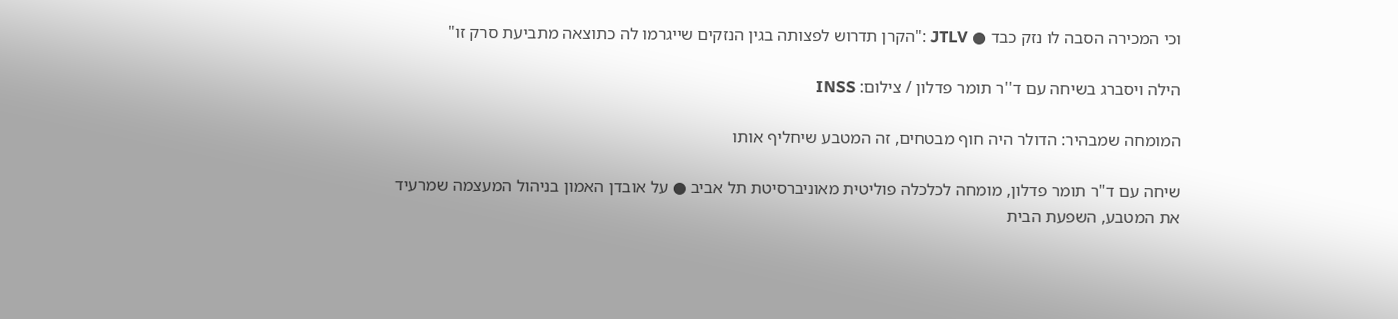וכי המכירה הסבה לו נזק כבד ● JTLV :"הקרן תדרוש לפצותה בגין הנזקים שייגרמו לה כתוצאה מתביעת סרק זו"

הילה ויסברג בשיחה עם ד''ר תומר פדלון / צילום: INSS

המומחה שמבהיר: הדולר היה חוף מבטחים, זה המטבע שיחליף אותו

שיחה עם ד"ר תומר פדלון, מומחה לכלכלה פוליטית מאוניברסיטת תל אביב ● על אובדן האמון בניהול המעצמה שמרעיד את המטבע, השפעת הבית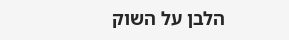הלבן על השוק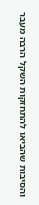והסיבות שהביאו להתחזקות השקל הרבה מעבר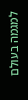למגמה בעולם